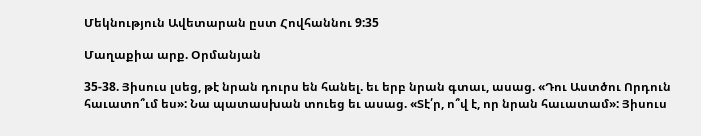Մեկնություն Ավետարան ըստ Հովհաննու 9:35

Մաղաքիա արք. Օրմանյան

35-38. Յիսուս լսեց, թէ նրան դուրս են հանել. եւ երբ նրան գտաւ, ասաց. «Դու Աստծու Որդուն հաւատո՞ւմ ես»: Նա պատասխան տուեց եւ ասաց. «Տէ՛ր, ո՞վ է, որ նրան հաւատամ»: Յիսուս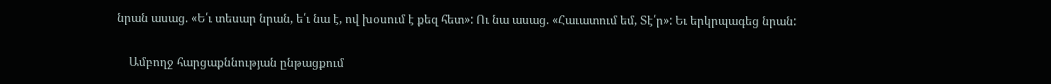նրան ասաց. «Ե՛ւ տեսար նրան, ե՛ւ նա է, ով խօսում է քեզ հետ»: Ու նա ասաց. «Հաւատում եմ, Տէ՛ր»: Եւ երկրպագեց նրան:

    Ամբողջ հարցաքննության ընթացքում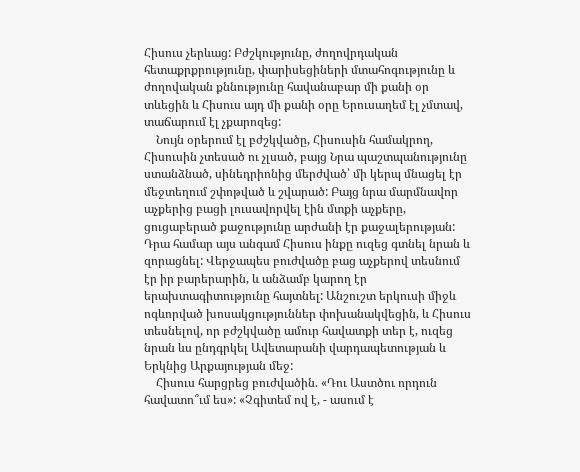Հիսուս չերևաց: Բժշկությունը, ժողովրդական հետաքրքրությունը, փարիսեցիների մտահոգությունը և ժողովական քննությունը հավանաբար մի քանի օր տևեցին և Հիսուս այդ մի քանի օրը Երուսաղեմ էլ չմտավ, տաճարում էլ չքարոզեց:
    Նույն օրերում էլ բժշկվածը, Հիսուսին համակրող, Հիսուսին չտեսած ու չլսած, բայց Նրա պաշտպանությունը ստանձնած, սինեդրիոնից մերժված՝ մի կերպ մնացել էր մեջտեղում շփոթված և շվարած: Բայց նրա մարմնավոր աչքերից բացի լուսավորվել էին մտքի աչքերը, ցուցաբերած քաջությունը արժանի էր քաջալերության: Դրա համար այս անգամ Հիսուս ինքը ուզեց գտնել նրան և զորացնել: Վերջապես բուժվածը բաց աչքերով տեսնում էր իր բարերարին, և անձամբ կարող էր երախտագիտությունը հայտնել: Անշուշտ երկուսի միջև ոգևորված խոսակցություններ փոխանակվեցին, և Հիսուս տեսնելով, որ բժշկվածը ամուր հավատքի տեր է, ուզեց նրան ևս ընդգրկել Ավետարանի վարդապետության և Երկնից Արքայության մեջ:
    Հիսուս հարցրեց բուժվածին. «Դու Աստծու որդուն հավատո՞ւմ ես»: «Չգիտեմ ով է, - ասում է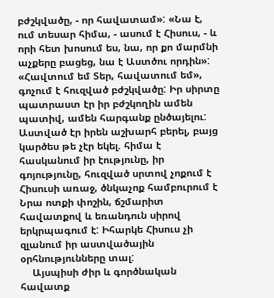բժշկվածը, - որ հավատամ»: «Նա է, ում տեսար հիմա, - ասում է Հիսուս, - և որի հետ խոսում ես, նա, որ քո մարմնի աչքերը բացեց, նա է Աստծու որդին»: «Հավտում եմ Տեր, հավատում եմ», գոչում է հուզված բժշկվածը: Իր սիրտը պատրաստ էր իր բժշկողին ամեն պատիվ, ամեն հարգանք ընծայելու: Աստված էր իրեն աշխարհ բերել, բայց կարծես թե չէր եկել. հիմա է հասկանում իր էությունը, իր գոյությունը, հուզված սրտով չոքում է Հիսուսի առաջ, ծնկաչոք համբուրում է Նրա ոտքի փոշին, ճշմարիտ հավատքով և եռանդուն սիրով երկրպագում է: Իհարկե Հիսուս չի զլանում իր աստվածային օրհնությունները տալ:
    Այսպիսի ժիր և գործնական հավատք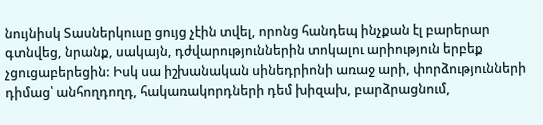նույնիսկ Տասներկուսը ցույց չէին տվել, որոնց հանդեպ ինչքան էլ բարերար գտնվեց, նրանք, սակայն, դժվարություններին տոկալու արիություն երբեք չցուցաբերեցին: Իսկ սա իշխանական սինեդրիոնի առաջ արի, փորձությունների դիմաց՝ անհողդողդ, հակառակորդների դեմ խիզախ, բարձրացնում,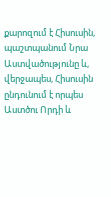քարոզում է Հիսուսին, պաշտպանում Նրա Աստվածությունը և, վերջապես, Հիսուսին ընդունում է որպես Աստծու Որդի և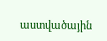աստվածային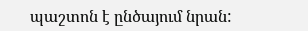պաշտոն է ընծայում նրան: